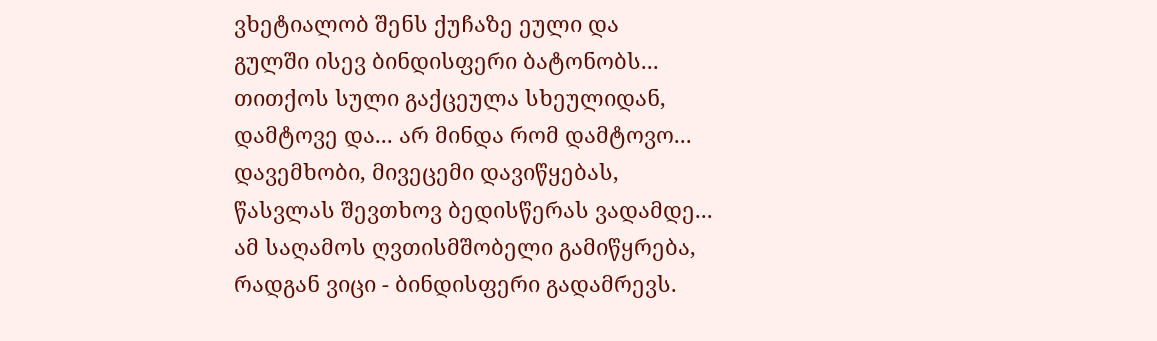ვხეტიალობ შენს ქუჩაზე ეული და
გულში ისევ ბინდისფერი ბატონობს...
თითქოს სული გაქცეულა სხეულიდან,
დამტოვე და... არ მინდა რომ დამტოვო...
დავემხობი, მივეცემი დავიწყებას,
წასვლას შევთხოვ ბედისწერას ვადამდე...
ამ საღამოს ღვთისმშობელი გამიწყრება,
რადგან ვიცი - ბინდისფერი გადამრევს.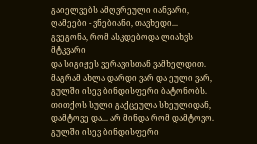გაიელვებს ამღვრეული იანვარი,
ღამეები - ვნებიანი, თავხედი...
გვეგონა, რომ ასკდებოდა ლიახვს მტკვარი
და სიგიჟეს ვერავისთან ვამხელდით.
მაგრამ ახლა დარდი ვარ და ეული ვარ,
გულში ისევ ბინდისფერი ბატონობს.
თითქოს სული გაქცეულა სხეულიდან,
დამტოვე და... არ მინდა რომ დამტოვო.
გულში ისევ ბინდისფერი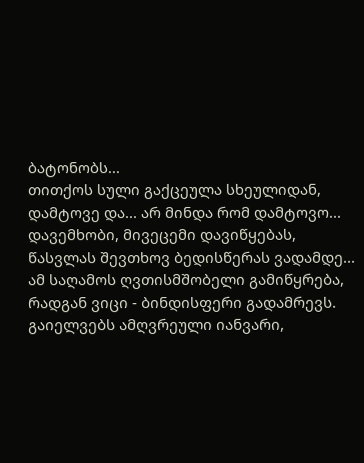ბატონობს...
თითქოს სული გაქცეულა სხეულიდან,
დამტოვე და... არ მინდა რომ დამტოვო...
დავემხობი, მივეცემი დავიწყებას,
წასვლას შევთხოვ ბედისწერას ვადამდე...
ამ საღამოს ღვთისმშობელი გამიწყრება,
რადგან ვიცი - ბინდისფერი გადამრევს.
გაიელვებს ამღვრეული იანვარი,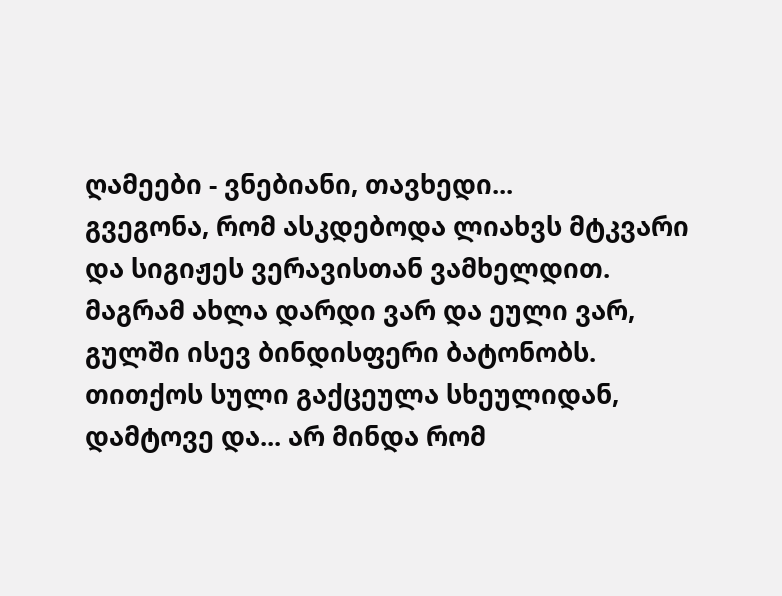ღამეები - ვნებიანი, თავხედი...
გვეგონა, რომ ასკდებოდა ლიახვს მტკვარი
და სიგიჟეს ვერავისთან ვამხელდით.
მაგრამ ახლა დარდი ვარ და ეული ვარ,
გულში ისევ ბინდისფერი ბატონობს.
თითქოს სული გაქცეულა სხეულიდან,
დამტოვე და... არ მინდა რომ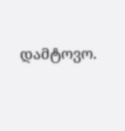დამტოვო.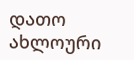დათო ახლოური